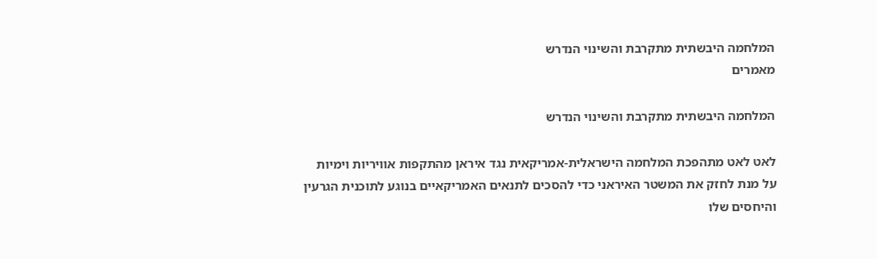המלחמה היבשתית מתקרבת והשינוי הנדרש
מאמרים

המלחמה היבשתית מתקרבת והשינוי הנדרש

לאט לאט מתהפכת המלחמה הישראלית-אמריקאית נגד איראן מהתקפות אוויריות וימיות על מנת לחזק את המשטר האיראני כדי להסכים לתנאים האמריקאיים בנוגע לתוכנית הגרעין והיחסים שלו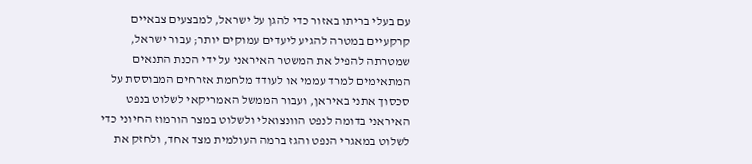עם בעלי בריתו באזור כדי להגן על ישראל, למבצעים צבאיים קרקעיים במטרה להגיע ליעדים עמוקים יותר; עבור ישראל, שמטרתה להפיל את המשטר האיראני על ידי הכנת התנאים המתאימים למרד עממי או לעודד מלחמת אזרחים המבוססת על סכסוך אתני באיראן, ועבור הממשל האמריקאי לשלוט בנפט האיראני בדומה לנפט הוונצואלי ולשלוט במצר הורמוז החיוני כדי לשלוט במאגרי הנפט והגז ברמה העולמית מצד אחד, ולחזק את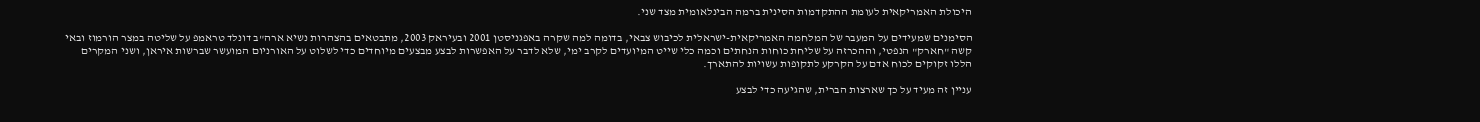היכולת האמריקאית לעומת ההתקדמות הסינית ברמה הבינלאומית מצד שני.

הסימנים שמעידים על המעבר של המלחמה האמריקאית-ישראלית לכיבוש צבאי, בדומה למה שקרה באפגניסטן 2001 ובעיראק 2003, מתבטאים בהצהרות נשיא ארה"ב דונלד טראמפ על שליטה במצר הורמוז ובאי קשה "חארק" הנפטי, וההכרזה על שליחת כוחות הנחתים וכמה כלי שייט המיועדים לקרב ימי, שלא לדבר על האפשרות לבצע מבצעים מיוחדים כדי לשלוט על האורניום המועשר שברשות איראן, ושני המקרים הללו זקוקים לכוח אדם על הקרקע לתקופות עשויות להתארך.

עניין זה מעיד על כך שארצות הברית, שהגיעה כדי לבצע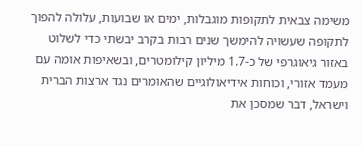משימה צבאית לתקופות מוגבלות, ימים או שבועות, עלולה להפוך לתקופה שעשויה להימשך שנים רבות בקרב יבשתי כדי לשלוט באזור גיאוגרפי של כ-1.7 מיליון קילומטרים, ובשאיפות אומה עם מעמד אזורי, וכוחות אידיאולוגיים שהאומרים נגד ארצות הברית וישראל, דבר שמסכן את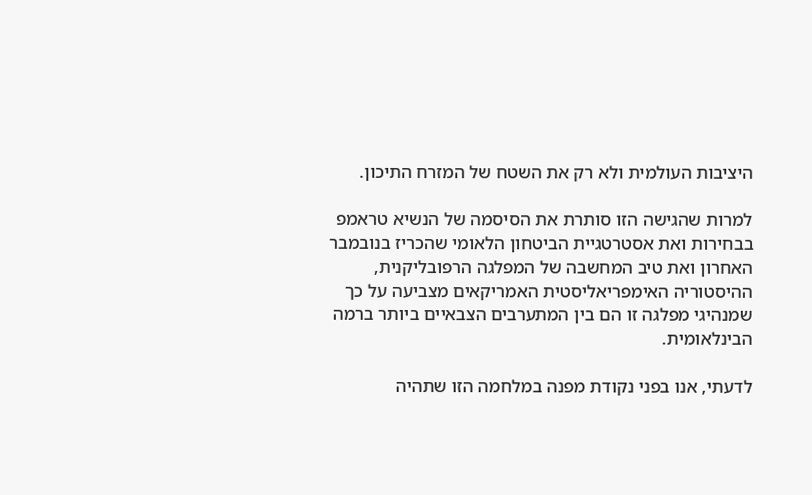היציבות העולמית ולא רק את השטח של המזרח התיכון.

למרות שהגישה הזו סותרת את הסיסמה של הנשיא טראמפ בבחירות ואת אסטרטגיית הביטחון הלאומי שהכריז בנובמבר האחרון ואת טיב המחשבה של המפלגה הרפובליקנית, ההיסטוריה האימפריאליסטית האמריקאים מצביעה על כך שמנהיגי מפלגה זו הם בין המתערבים הצבאיים ביותר ברמה הבינלאומית.

לדעתי, אנו בפני נקודת מפנה במלחמה הזו שתהיה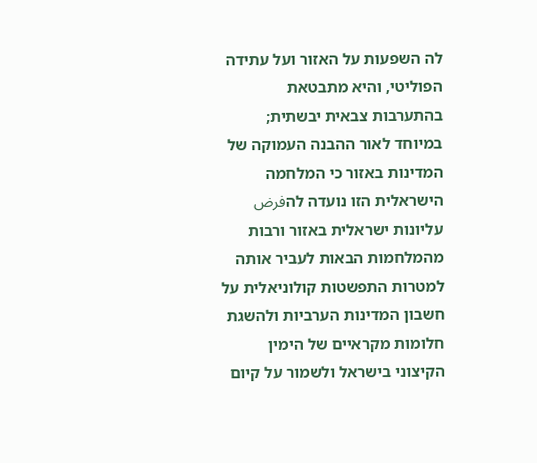לה השפעות על האזור ועל עתידה הפוליטי, והיא מתבטאת בהתערבות צבאית יבשתית; במיוחד לאור ההבנה העמוקה של המדינות באזור כי המלחמה הישראלית הזו נועדה להفرض עליונות ישראלית באזור ורבות מהמלחמות הבאות לעביר אותה למטרות התפשטות קולוניאלית על חשבון המדינות הערביות ולהשגת חלומות מקראיים של הימין הקיצוני בישראל ולשמור על קיום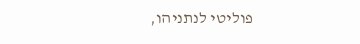פוליטי לנתניהו,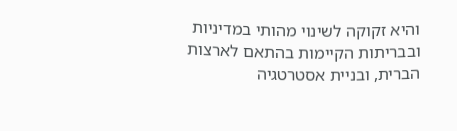והיא זקוקה לשינוי מהותי במדיניות ובבריתות הקיימות בהתאם לארצות הברית, ובניית אסטרטגיה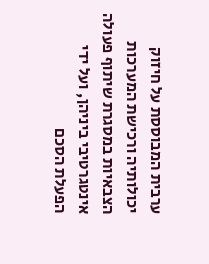ערבית המבוססת על חיזוק יכולותיה ורכישת המערכות הצבאיות במסגרת שיתוף פעולה אינטגרטיבי ביניהן, ועל ידי הפעלת הסכם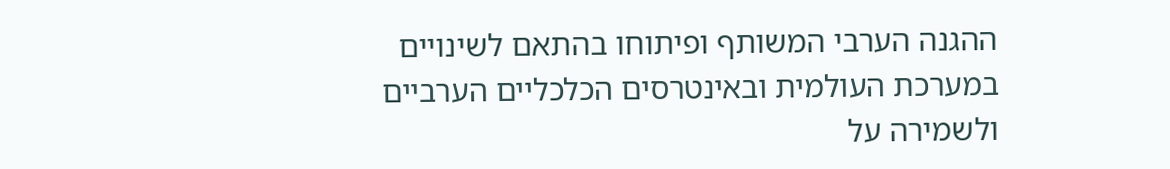ההגנה הערבי המשותף ופיתוחו בהתאם לשינויים במערכת העולמית ובאינטרסים הכלכליים הערביים ולשמירה על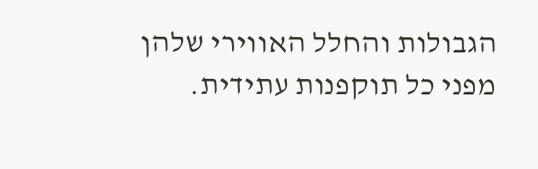הגבולות והחלל האווירי שלהן מפני כל תוקפנות עתידית.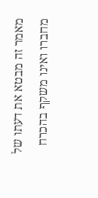מאמר זה מבטא את דעתו של מחברו ואינו משקף בהכרח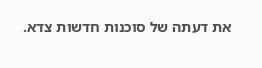את דעתה של סוכנות חדשות צדא.